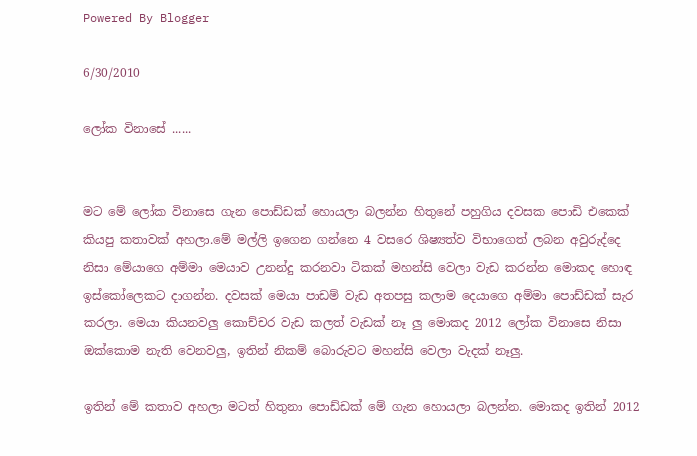Powered By Blogger

6/30/2010

ලෝක විනාසේ ......


මට මේ ලෝක විනාසෙ ගැන පොඩ්ඩක් හොයලා බලන්න හිතුනේ පහුගිය දවසක පොඩි එකෙක් කියපු කතාවක් අහලා.මේ මල්ලි ඉගෙන ගන්නෙ 4 වසරෙ ශිෂ්‍යත්ව විභාගෙත් ලබන අවුරුද්දෙ නිසා මේයාගෙ අම්මා මෙයාව උනන්දු කරනවා ටිකක් මහන්සි වෙලා වැඩ කරන්න මොකද හොඳ ඉස්කෝලෙකට දාගන්න. දවසක් මෙයා පාඩම් වැඩ අතපසු කලාම දෙයාගෙ අම්මා පොඩ්ඩක් සැර කරලා. මෙයා කියනවලු කොච්චර වැඩ කලත් වැඩක් නෑ ලු මොකද 2012 ලෝක විනාසෙ නිසා ඔක්කොම නැති වෙනවලු, ඉතින් නිකම් බොරුවට මහන්සි වෙලා වැදක් නෑලු.

ඉතින් මේ කතාව අහලා මටත් හිතුනා පොඩ්ඩක් මේ ගැන හොයලා බලන්න. මොකද ඉතින් 2012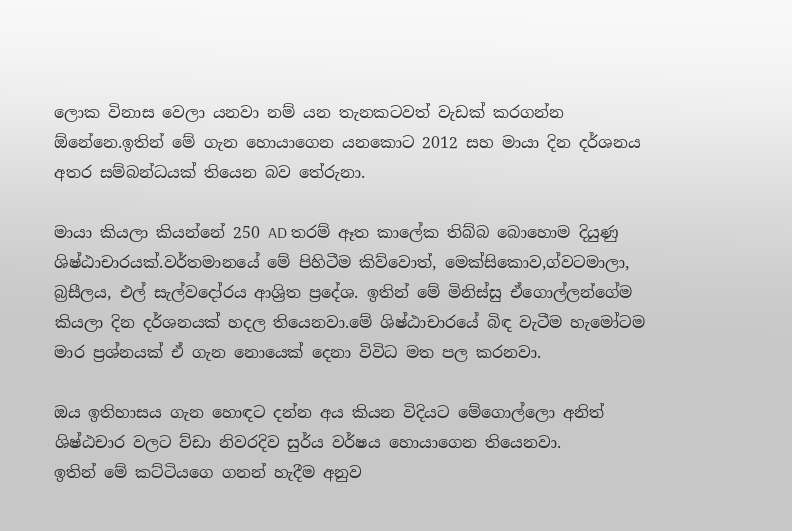ලොක විනාස වෙලා යනවා නම් යන තැනකටවත් වැඩක් කරගන්න ඕනේනෙ.ඉතින් මේ ගැන හොයාගෙන යනකොට 2012 සහ මායා දින දර්ශනය අතර සම්බන්ධයක් තියෙන බව තේරුනා.

මායා කියලා කියන්නේ 250 AD තරම් ඈත කාලේක තිබ්බ බොහොම දියුණු ශිෂ්ඨාචාරයක්.වර්තමානයේ මේ පිහිටීම කිව්වොත්, මෙක්සිකොව,ග්වටමාලා, බ්‍රසීලය, එල් සැල්වදෝරය ආශ්‍රිත ප්‍රදේශ. ඉතින් මේ මිනිස්සු ඒගොල්ලන්ගේම කියලා දින දර්ශනයක් හදල තියෙනවා.මේ ශිෂ්ඨාචාරයේ බිඳ වැටීම හැමෝටම මාර ප්‍රශ්නයක් ඒ ගැන නොයෙක් දෙනා විවිධ මත පල කරනවා.

ඔය ඉතිහාසය ගැන හොඳට දන්න අය කියන විදියට මේගොල්ලො අනිත් ශිෂ්ඨචාර වලට ව්ඩා නිවරදිව සුර්ය වර්ෂය හොයාගෙන තියෙනවා.
ඉතින් මේ කට්ටියගෙ ගනන් හැදීම අනුව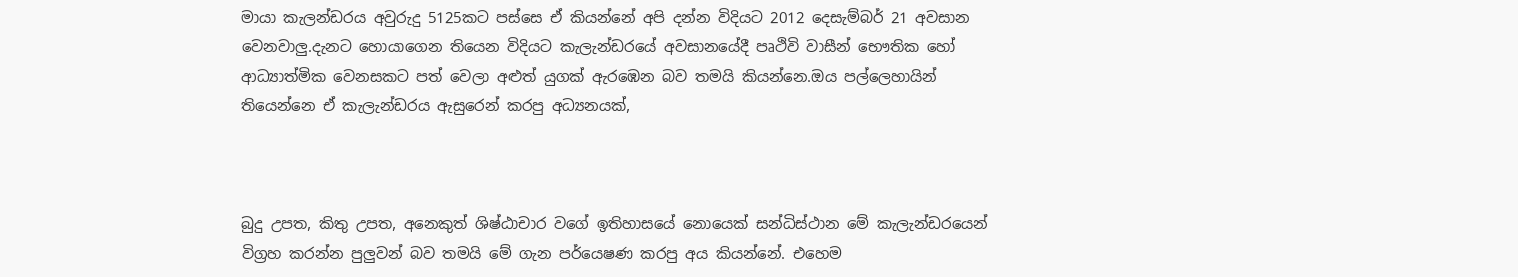මායා කැලන්ඩරය අවුරුදු 5125කට පස්සෙ ඒ කියන්නේ අපි දන්න විදියට 2012 දෙසැම්බර් 21 අවසාන වෙනවාලු.දැනට හොයාගෙන තියෙන විදියට කැලැන්ඩරයේ අවසානයේදී පෘථිවි වාසීන් භෞතික හෝ ආධ්‍යාත්මික වෙනසකට පත් වෙලා අළුත් යුගක් ඇරඹෙන බව තමයි කියන්නෙ.ඔය පල්ලෙහායින් තියෙන්නෙ ඒ කැලැන්ඩරය ඇසුරෙන් කරපු අධ්‍යනයක්,



බුදු උපත, කිතු උපත, අනෙකුත් ශිෂ්ඨාචාර වගේ ඉතිහාසයේ නොයෙක් සන්ධිස්ථාන මේ කැලැන්ඩරයෙන් විග්‍රහ කරන්න පුලුවන් බව තමයි මේ ගැන පර්යෙෂණ කරපු අය කියන්නේ. එහෙම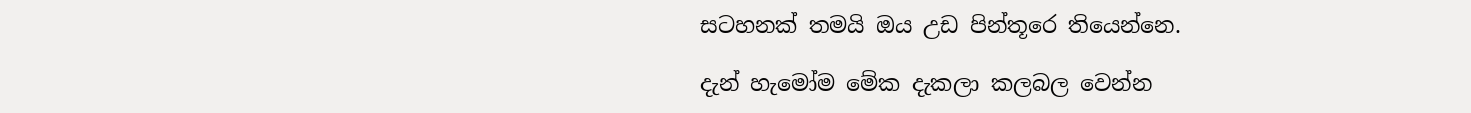සටහනක් තමයි ඔය උඩ පින්තූරෙ තියෙන්නෙ.

දැන් හැමෝම මේක දැකලා කලබල වෙන්න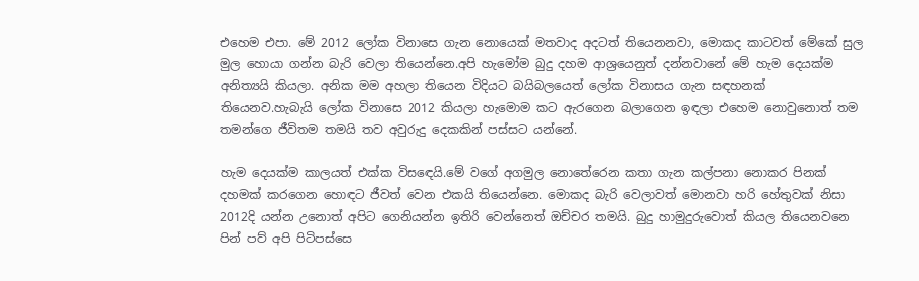එහෙම එපා. මේ 2012 ලෝක විනාසෙ ගැන නොයෙක් මතවාද අදටත් තියෙනනවා, මොකද කාටවත් මේකේ සුල මුල හොයා ගන්න බැරි වෙලා තියෙන්නෙ.අපි හැමෝම බුදු දහම ආශ්‍රයෙනුත් දන්නවානේ මේ හැම දෙයක්ම අනිත්‍යයි කියලා. අනික මම අහලා තියෙන විදියට බයිබලයෙත් ලෝක විනාසය ගැන සඳහනක් තියෙනව.හැබැයි ලෝක විනාසෙ 2012 කියලා හැමොම කට ඇරගෙන බලාගෙන ඉඳලා එහෙම නොවුනොත් තම තමන්ගෙ ජීවිතම තමයි තව අවුරුදු දෙකකින් පස්සට යන්නේ.

හැම දෙයක්ම කාලයත් එක්ක විසඳෙයි.මේ වගේ අගමුල නොතේරෙන කතා ගැන කල්පනා නොකර පිනක් දහමක් කරගෙන හොඳට ජීවත් වෙන එකයි තියෙන්නෙ. මොකද බැරි වෙලාවත් මොනවා හරි හේතුවක් නිසා 2012දි යන්න උනොත් අපිට ගෙනියන්න ඉතිරි වෙන්නෙත් ඔච්චර තමයි. බුදු හාමුදුරුවොත් කියල තියෙනවනෙ පින් පව් අපි පිටිපස්සෙ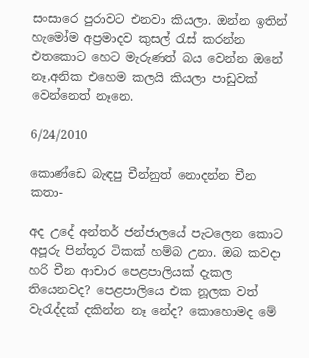සංසාරෙ පුරාවට එනවා කියලා. ඔන්න ඉතින් හැමෝම අප්‍රමාදව කුසල් රැස් කරන්න එතකොට හෙට මැරුණත් බය වෙන්න ඔනේ නෑ,අනික එහෙම කලයි කියලා පාඩුවක් වෙන්නෙත් නෑනෙ.

6/24/2010

කොණ්ඩෙ බැඳපු චීන්නුත් නොදන්න චීන කතා-

අද උදේ අන්තර් ජන්ජාලයේ පැටලෙන කොට අපූරු පින්තූර ටිකක් හම්බ උනා. ඔබ කවදා හරි චීන ආචාර පෙළපාලියක් දැකල තියෙනවද? පෙළපාලියෙ එක නූලක වත් වැරැද්දක් දකින්න නෑ නේද? කොහොමද මේ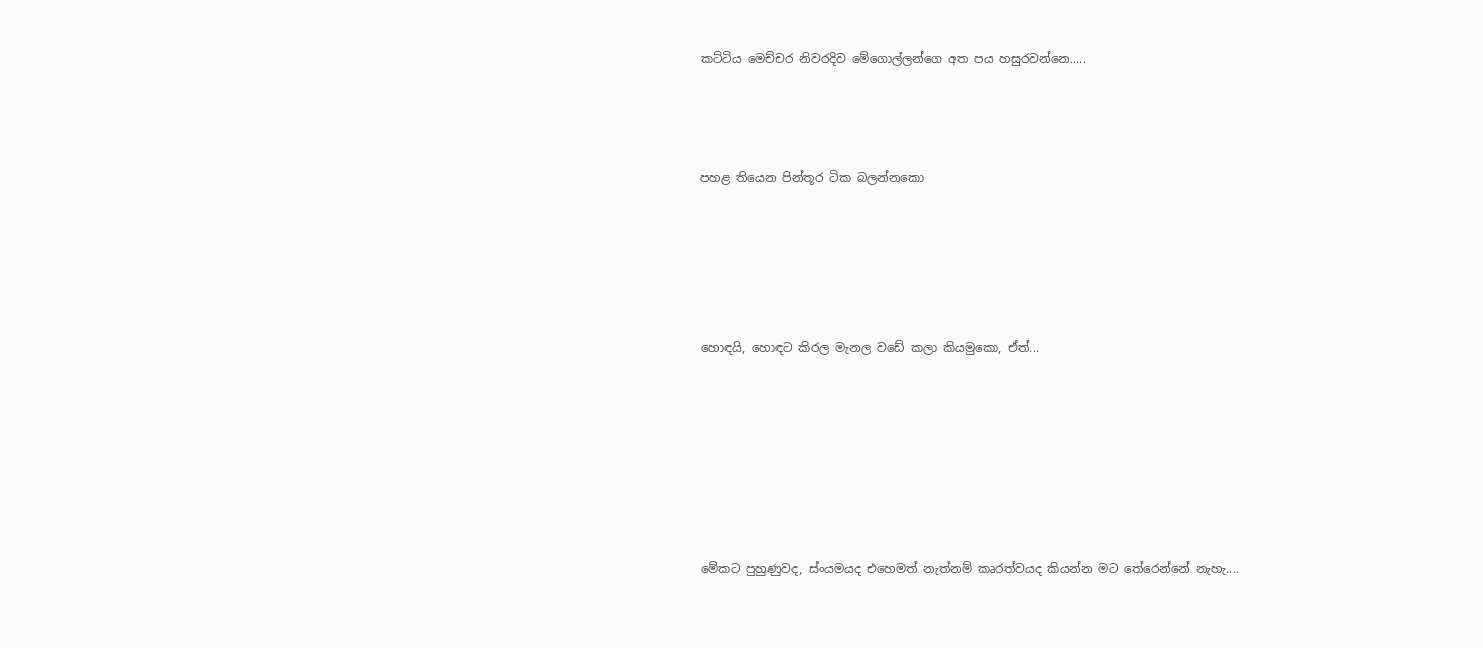කට්ටිය මෙච්චර නිවරදිව මේගොල්ලන්ගෙ අත පය හසුරවන්නෙ.....






පහළ තියෙන පින්තූර ටික බලන්නකො









හොඳයි, හොඳට කිරල මැනල වඩේ කලා කියමුකො, ඒත්...












මේකට පුහුණුවද, ස්ංයමයද එහෙමත් නැත්නම් කෘරත්වයද කියන්න මට තේරෙන්නේ නැහැ....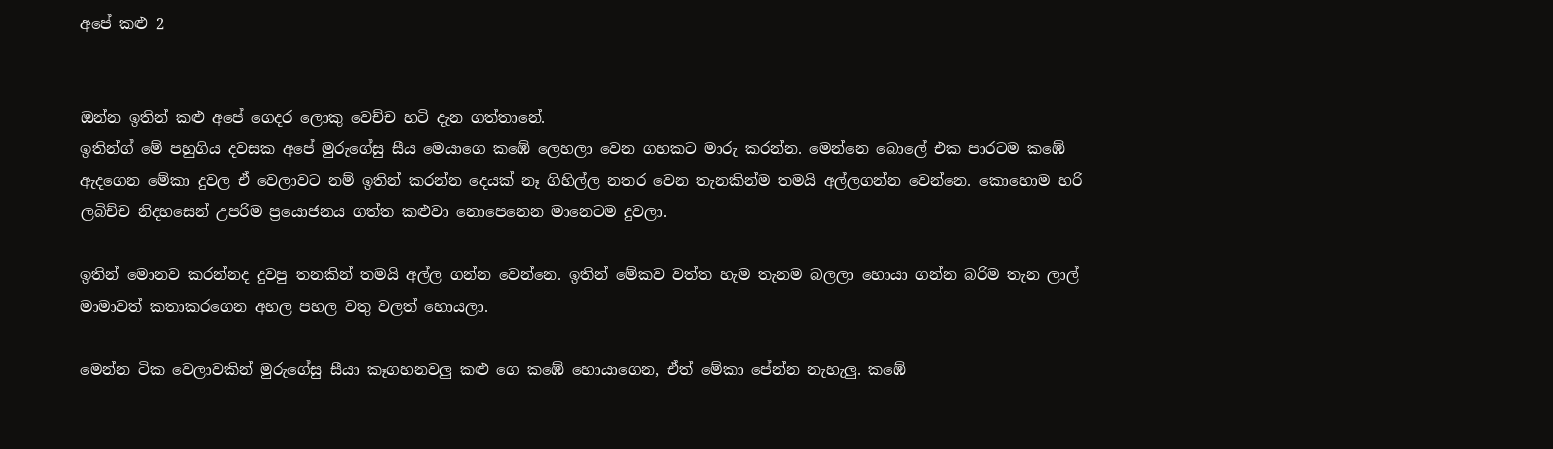අපේ කළු 2


ඔන්න ඉතින් කළු අපේ ගෙදර ලොකු වෙච්ච හටි දැන ගත්තානේ.
ඉතින්ග් මේ පහුගිය දවසක අපේ මුරුගේසු සීය මෙයාගෙ කඹේ ලෙහලා වෙන ගහකට මාරු කරන්න. මෙන්නෙ බොලේ එක පාරටම කඹේ ඇදගෙන මේකා දුවල ඒ වෙලාවට නම් ඉතින් කරන්න දෙයක් නෑ ගිහිල්ල නතර වෙන තැනකින්ම තමයි අල්ලගන්න වෙන්නෙ. කොහොම හරි ලබිච්ච නිදහසෙන් උපරිම ප්‍රයොජනය ගත්ත කළුවා නොපෙනෙන මානෙටම දුවලා.

ඉතින් මොනව කරන්නද දුවපු තනකින් තමයි අල්ල ගන්න වෙන්නෙ. ඉතින් මේකව වත්ත හැම තැනම බලලා හොයා ගන්න බරිම තැන ලාල් මාමාවත් කතාකරගෙන අහල පහල වතු වලත් හොයලා.

මෙන්න ටික වෙලාවකින් මුරුගේසු සීයා කෑගහනවලු කළු ගෙ කඹේ හොයාගෙන, ඒත් මේකා පේන්න නැහැලු. කඹේ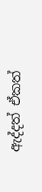ඇද්දත් ඒකත්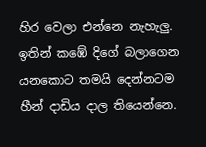හිර වෙලා එන්නෙ නැහැලු. ඉතින් කඹේ දිගේ බලාගෙන යනකොට තමයි දෙන්නටම හීන් දාඩිය දාල තියෙන්නෙ.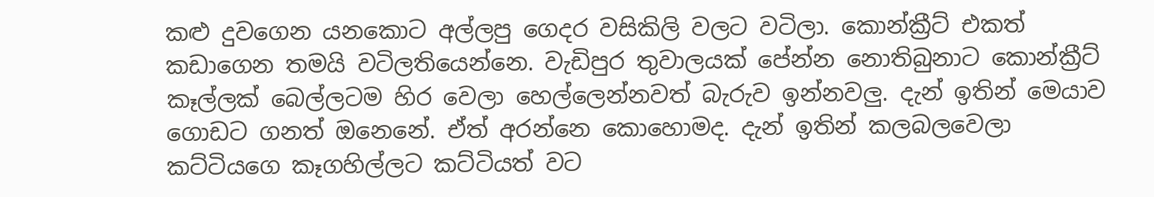කළු දුවගෙන යනකොට අල්ලපු ගෙදර වසිකිලි වලට වටිලා. කොන්ක්‍රීට් එකත් කඩාගෙන තමයි වටිලතියෙන්නෙ. වැඩිපුර තුවාලයක් පේන්න නොතිබුනාට කොන්ක්‍රීට් කෑල්ලක් බෙල්ලටම හිර වෙලා හෙල්ලෙන්නවත් බැරුව ඉන්නවලු. දැන් ඉතින් මෙයාව ගොඩට ගනත් ඔනෙනේ. ඒත් අරන්නෙ කොහොමද. දැන් ඉතින් කලබලවෙලා කට්ටියගෙ කෑගහිල්ලට කට්ටියත් වට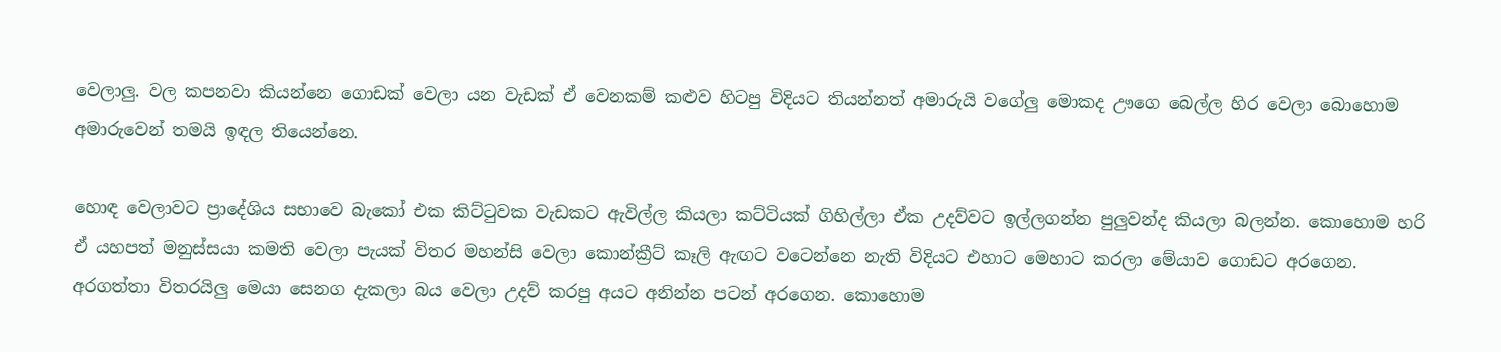වෙලාලු. වල කපනවා කියන්නෙ ගොඩක් වෙලා යන වැඩක් ඒ වෙනකම් කළුව හිටපු විදියට තියන්නත් අමාරුයි වගේලු මොකද ඌගෙ බෙල්ල හිර වෙලා බොහොම අමාරුවෙන් තමයි ඉඳල තියෙන්නෙ.

හොඳ වෙලාවට ප්‍රාදේශිය සභාවෙ බැකෝ එක කිට්ටුවක වැඩකට ඇවිල්ල කියලා කට්ටියක් ගිහිල්ලා ඒක උදව්වට ඉල්ලගන්න පුලුවන්ද කියලා බලන්න. කොහොම හරි ඒ යහපත් මනුස්සයා කමති වෙලා පැයක් විතර මහන්සි වෙලා කොන්ක්‍රීට් කෑලි ඇඟට වටෙන්නෙ නැති විදියට එහාට මෙහාට කරලා මේයාව ගොඩට අරගෙන. අරගත්තා විතරයිලු මෙයා සෙනග දැකලා බය වෙලා උදව් කරපු අයට අනින්න පටන් අරගෙන. කොහොම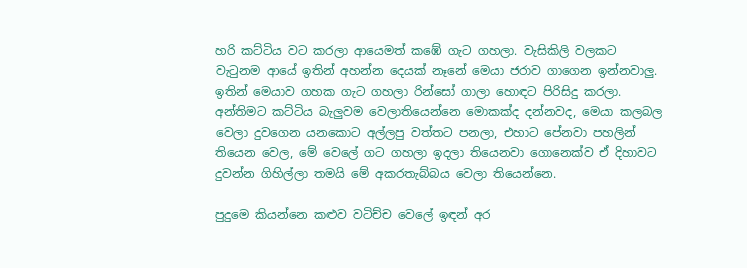හරි කට්ටිය වට කරලා ආයෙමත් කඹේ ගැට ගහලා. වැසිකිලි වලකට වැටුනම ආයේ ඉතින් අහන්න දෙයක් නෑනේ මෙයා ජරාව ගාගෙන ඉන්නවාලු. ඉතින් මෙයාව ගහක ගැට ගහලා රින්සෝ ගාලා හොඳට පිරිසිදු කරලා.
අන්තිමට කට්ටිය බැලුවම වෙලාතියෙන්නෙ මොකක්ද දන්නවද, මෙයා කලබල වෙලා දුවගෙන යනකොට අල්ලපු වත්තට පනලා, එහාට පේනවා පහලින් තියෙන වෙල, මේ වෙලේ ගට ගහලා ඉදලා තියෙනවා ගොනෙක්ව ඒ දිහාවට දුවන්න ගිහිල්ලා තමයි මේ අකරතැබ්බය වෙලා තියෙන්නෙ.

පුදුමෙ කියන්නෙ කළුව වටිච්ච වෙලේ ඉඳන් අර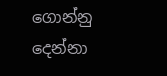ගොන්නු දෙන්නා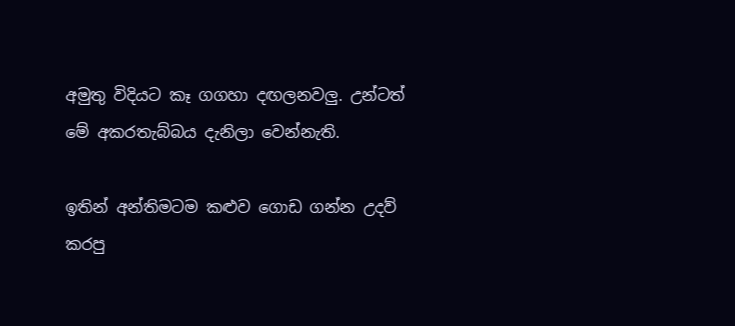අමුතු විදියට කෑ ගගහා දඟලනවලු. උන්ටත් මේ අකරතැබ්බය දැනිලා වෙන්නැති.

ඉතින් අන්තිමටම කළුව ගොඩ ගන්න උදව් කරපු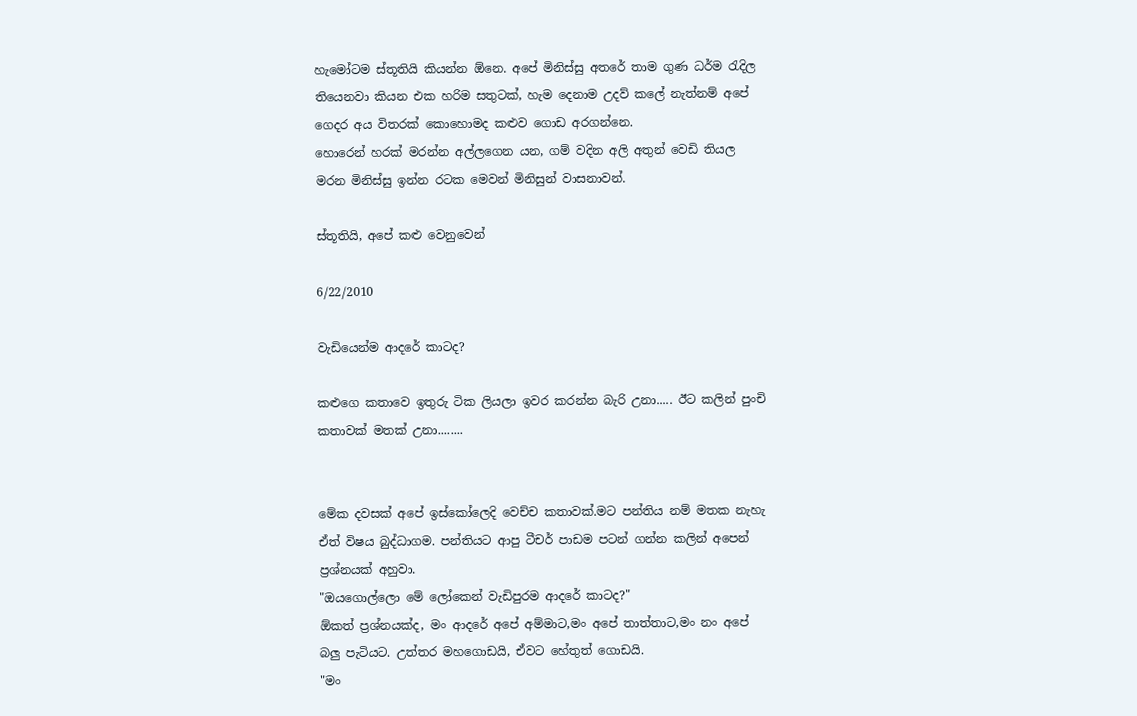හැමෝටම ස්තූතියි කියන්න ඕනෙ. අපේ මිනිස්සු අතරේ තාම ගුණ ධර්ම රැදිල තියෙනවා කියන එක හරිම සතුටක්, හැම දෙනාම උදව් කලේ නැත්නම් අපේ ගෙදර අය විතරක් කොහොමද කළුව ගොඩ අරගන්නෙ.
හොරෙන් හරක් මරන්න අල්ලගෙන යන, ගම් වදින අලි අතුන් වෙඩි තියල මරන මිනිස්සු ඉන්න රටක මෙවන් මිනිසුන් වාසනාවන්.

ස්තූතියි, අපේ කළු වෙනුවෙන්

6/22/2010

වැඩියෙන්ම ආදරේ කාටද?

කළුගෙ කතාවෙ ඉතුරු ටික ලියලා ඉවර කරන්න බැරි උනා..... ඊට කලින් පුංචි කතාවක් මතක් උනා........


මේක දවසක් අපේ ඉස්කෝලෙදි වෙච්ච කතාවක්.මට පන්තිය නම් මතක නැහැ ඒත් විෂය බුද්ධාගම. පන්තියට ආපු ටීචර් පාඩම පටන් ගන්න කලින් අපෙන් ප්‍රශ්නයක් අහුවා.
"ඔයගොල්ලො මේ ලෝකෙන් වැඩිපුරම ආදරේ කාටද?"
ඕකත් ප්‍රශ්නයක්ද, මං ආදරේ අපේ අම්මාට,මං අපේ තාත්තාට,මං නං අපේ බලු පැටියට. උත්තර මහගොඩයි, ඒවට හේතුත් ගොඩයි.
"මං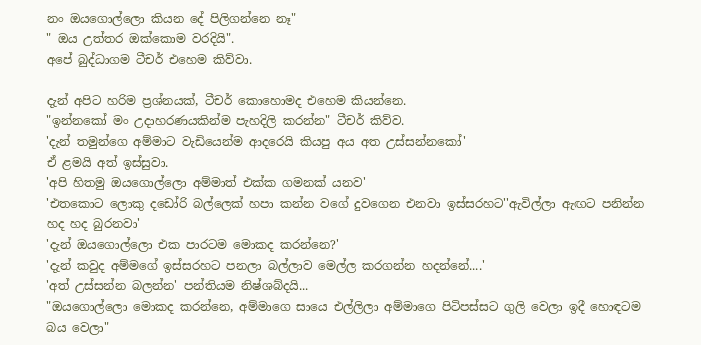නං ඔයගොල්ලො කියන දේ පිලිගන්නෙ නෑ"
" ඔය උත්තර ඔක්කොම වරදියි".
අපේ බුද්ධාගම ටීචර් එහෙම කිව්වා.

දැන් අපිට හරිම ප්‍රශ්නයක්, ටීචර් කොහොමද එහෙම කියන්නෙ.
"ඉන්නකෝ මං උදාහරණයකින්ම පැහදිලි කරන්න" ටීචර් කිව්ව.
'දැන් තමුන්ගෙ අම්මාට වැඩියෙන්ම ආදරෙයි කියපු අය අත උස්සන්නකෝ'
ඒ ළමයි අත් ඉස්සුවා.
'අපි හිතමු ඔයගොල්ලො අම්මාත් එක්ක ගමනක් යනව'
'එතකොට ලොකු දඩෝරි බල්ලෙක් හපා කන්න වගේ දුවගෙන එනවා ඉස්සරහට''ඇවිල්ලා ඇඟට පනින්න හද හද බුරනවා'
'දැන් ඔයගොල්ලො එක පාරටම මොකද කරන්නෙ?'
'දැන් කවුද අම්මගේ ඉස්සරහට පනලා බල්ලාව මෙල්ල කරගන්න හදන්නේ....'
'අත් උස්සන්න බලන්න' පන්තියම නිෂ්ශබ්දයි...
"ඔයගොල්ලො මොකද කරන්නෙ, අම්මාගෙ සායෙ එල්ලිලා අම්මාගෙ පිටිපස්සට ගුලි වෙලා ඉදී හොඳටම බය වෙලා"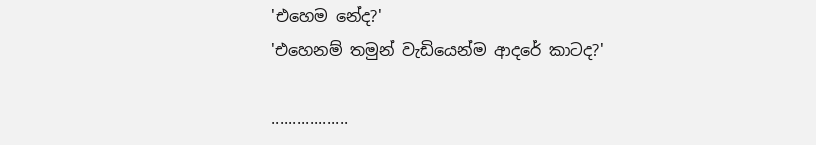'එහෙම නේද?'
'එහෙනම් තමුන් වැඩියෙන්ම ආදරේ කාටද?'

..................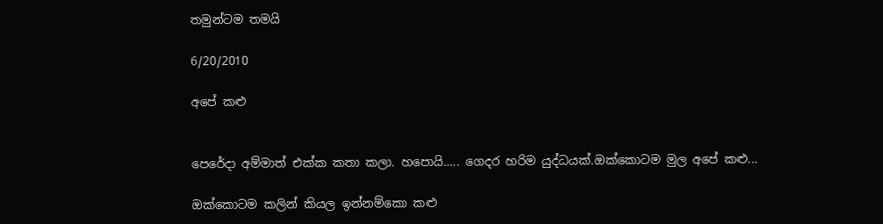තමුන්ටම තමයි

6/20/2010

අපේ කළු


පෙරේදා අම්මාත් එක්ක කතා කලා. හපොයි..... ගෙදර හරිම යුද්ධයක්.ඔක්කොටම මුල අපේ කළු...

ඔක්කොටම කලින් කියල ඉන්නම්කො කළු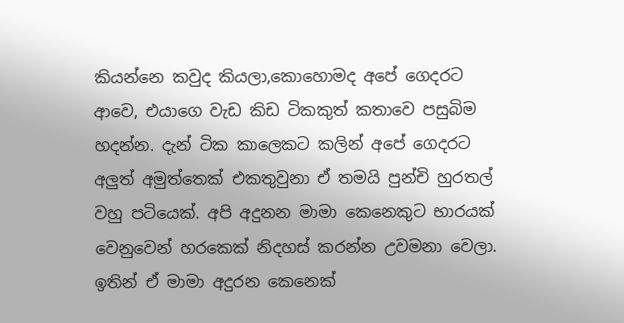කියන්නෙ කවුද කියලා,කොහොමද අපේ ගෙදරට ආවෙ, එයාගෙ වැඩ කිඩ ටිකකුත් කතාවෙ පසුබිම හදන්න. දැන් ටික කාලෙකට කලින් අපේ ගෙදරට අලුත් අමුත්තෙක් එකතුවුනා ඒ තමයි පුන්චි හුරතල් වහු පටියෙක්. අපි අදුනන මාමා කෙනෙකුට භාරයක් වෙනුවෙන් හරකෙක් නිදහස් කරන්න උවමනා වෙලා. ඉතින් ඒ මාමා අදුරන කෙනෙක්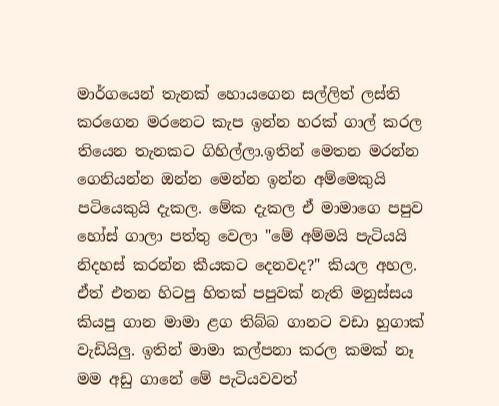මාර්ගයෙන් තැනක් හොයගෙන සල්ලිත් ලස්ති කරගෙන මරනෙට කැප ඉන්න හරක් ගාල් කරල තියෙන තැනකට ගිහිල්ලා.ඉතින් මෙතන මරන්න ගෙනියන්න ඔන්න මෙන්න ඉන්න අම්මෙකුයි පටියෙකුයි දැකල. මේක දැකල ඒ මාමාගෙ පපුව හෝස් ගාලා පත්තු වෙලා "මේ අම්මයි පැටියයි නිදහස් කරන්න කීයකට දෙනවද?" කියල අහල. ඒත් එතන හිටපු හිතක් පපුවක් නැති මනුස්සය කියපු ගාන මාමා ළග තිබ්බ ගානට වඩා හුගාක් වැඩියිලු. ඉතින් මාමා කල්පනා කරල කමක් නෑ මම අඩු ගානේ මේ පැටියවවත්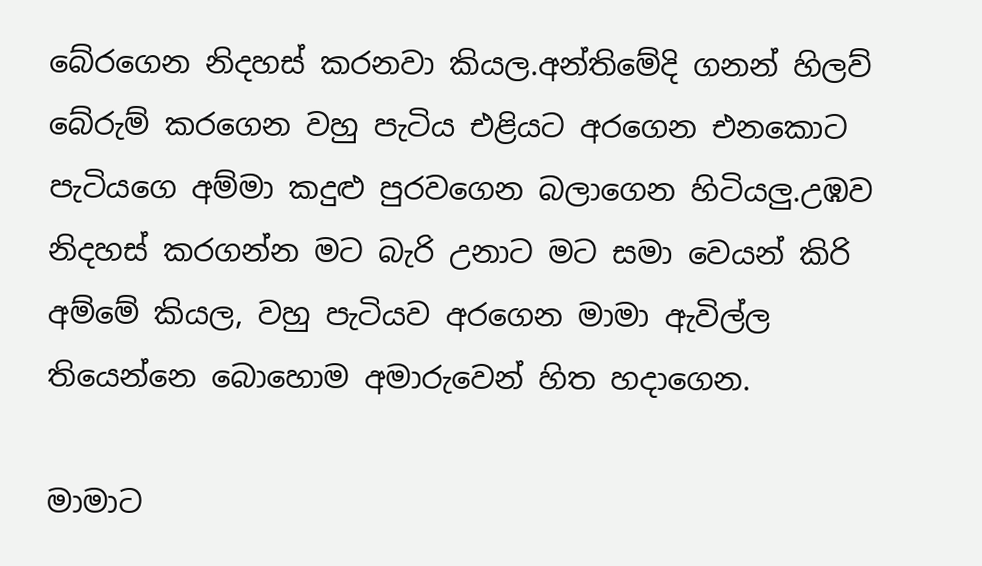බේරගෙන නිදහස් කරනවා කියල.අන්තිමේදි ගනන් හිලව් බේරුම් කරගෙන වහු පැටිය එළියට අරගෙන එනකොට පැටියගෙ අම්මා කදුළු පුරවගෙන බලාගෙන හිටියලු.උඹව නිදහස් කරගන්න මට බැරි උනාට මට සමා වෙයන් කිරි අම්මේ කියල, වහු පැටියව අරගෙන මාමා ඇවිල්ල තියෙන්නෙ බොහොම අමාරුවෙන් හිත හදාගෙන.

මාමාට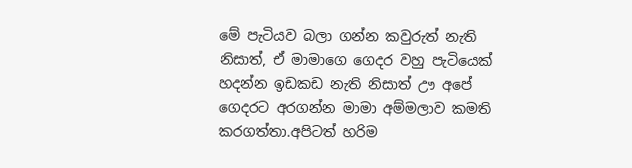මේ පැටියව බලා ගන්න කවුරුත් නැති නිසාත්, ඒ මාමාගෙ ගෙදර වහු පැටියෙක් හදන්න ඉඩකඩ නැති නිසාත් ඌ අපේ ගෙදරට අරගන්න මාමා අම්මලාව කමති කරගත්තා.අපිටත් හරිම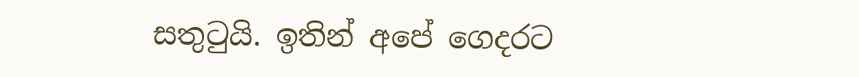සතුටුයි. ඉතින් අපේ ගෙදරට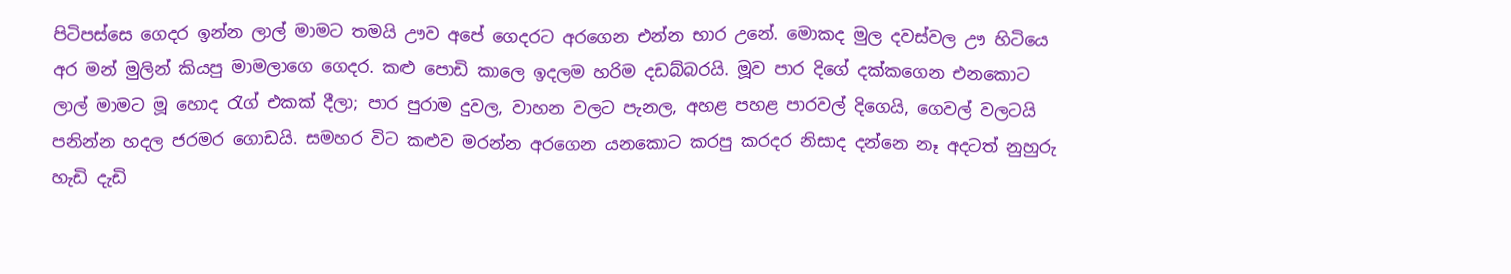පිටිපස්සෙ ගෙදර ඉන්න ලාල් මාමට තමයි ඌව අපේ ගෙදරට අරගෙන එන්න භාර උනේ. මොකද මුල දවස්වල ඌ හිටියෙ අර මන් මුලින් කියපු මාමලාගෙ ගෙදර. කළු පොඩි කාලෙ ඉදලම හරිම දඩබ්බරයි. මූව පාර දිගේ දක්කගෙන එනකොට ලාල් මාමට මූ හොද රැග් එකක් දීලා; පාර පුරාම දුවල, වාහන වලට පැනල, අහළ පහළ පාරවල් දිගෙයි, ගෙවල් වලටයි පනින්න හදල ජරමර ගොඩයි. සමහර විට කළුව මරන්න අරගෙන යනකොට කරපු කරදර නිසාද දන්නෙ නෑ අදටත් නුහුරු හැඩි දැඩි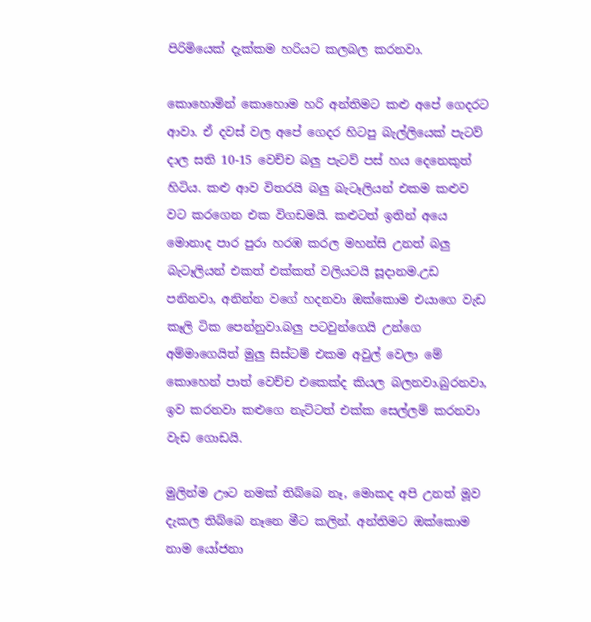පිරිමියෙක් දැක්කම හරියට කලබල කරනවා.

කොහොමින් කොහොම හරි අන්තිමට කළු අපේ ගෙදරට ආවා. ඒ දවස් වල අපේ ගෙදර හිටපු බැල්ලියෙක් පැටව් දාල සති 10-15 වෙච්ච බලු පැටව් පස් හය දෙනෙකුත් හිටිය. කළු ආව විතරයි බලු බැටෑලියන් එකම කළුව වට කරගෙන එක විගඩම‍යි. කළුටත් ඉතින් අයෙ මොනාද පාර පුරා හරඹ කරල මහන්සි උනත් බලු බැටෑලියන් එකත් එක්කත් වලියටයි සූදානම.උඩ පනිනවා, අනින්න වගේ හදනවා ඔක්කොම එයාගෙ වැඩ කෑලි ටික පෙන්නුවා.බලු පටවුන්ගෙයි උන්ගෙ අම්මාගෙයිත් මුලු සිස්ටම් එකම අවුල් වෙලා මේ කොහෙන් පාත් වෙච්ච එකෙක්ද කියල බලනවා.බුරනවා, ඉව කරනවා කළුගෙ නැට්ටත් එක්ක සෙල්ලම් කරනවා වැඩ ගොඩයි.

මුලින්ම ඌට නමක් තිබ්බෙ නෑ, මොකද අපි උනත් මූව දැකල තිබ්බෙ නෑනෙ මීට කලින්. අන්තිමට ඔක්කොම නාම යෝජනා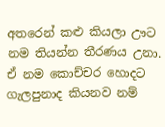අතරෙන් කළු කියලා ඌට නම තියන්න තීරණය උනා. ඒ නම කොච්චර හොදට ගැලපුනාද කියනව නම්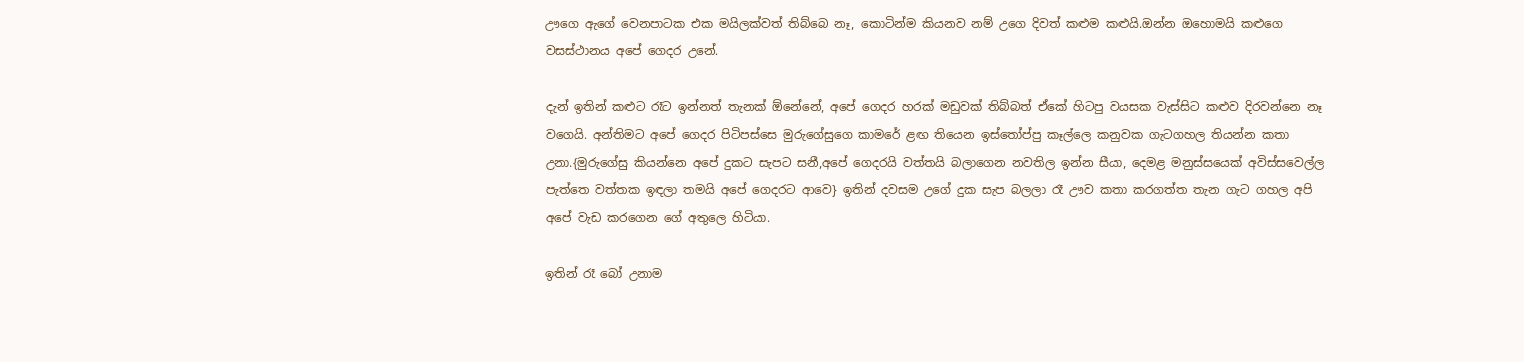ඌගෙ ඇගේ වෙනපාටක එක මයිලක්වත් තිබ්බෙ නෑ, කොටින්ම කියනව නම් උගෙ දිවත් කළුම කළුයි.ඔන්න ඔහොමයි කළුගෙ වසස්ථානය අපේ ගෙදර උනේ.

දැන් ඉතින් කළුට රෑට ඉන්නත් තැනක් ඕනේනේ, අපේ ගෙදර හරක් මඩුවක් තිබ්බත් ඒකේ හිටපු වයසක වැස්සිට කළුව දිරවන්නෙ නෑ වගෙයි. අන්තිමට අපේ ගෙදර පිටිපස්සෙ මුරුගේසුගෙ කාමරේ ළඟ තියෙන ඉස්තෝප්පු කෑල්ලෙ කනුවක ගැටගහල තියන්න කතා උනා.{මුරුගේසු කියන්නෙ අපේ දුකට සැපට සනී,අපේ ගෙදරයි වත්තයි බලාගෙන නවතිල ඉන්න සීයා, දෙමළ මනුස්සයෙක් අවිස්සවෙල්ල පැත්තෙ වත්තක ඉඳලා තමයි අපේ ගෙදරට ආවෙ} ඉතින් දවසම උගේ දුක සැප බලලා රෑ ඌව කතා කරගත්ත තැන ගැට ගහල අපි අපේ වැඩ කරගෙන ගේ අතුලෙ හිටියා.

ඉතින් රෑ බෝ උනාම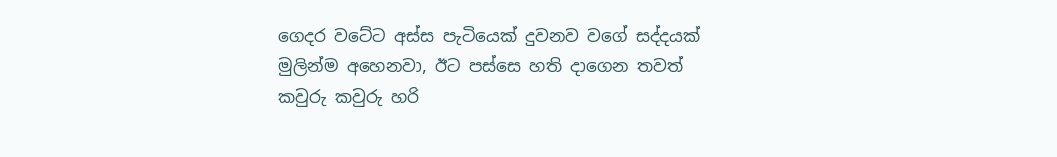ගෙදර වටේට අස්ස පැටියෙක් දුවනව වගේ සද්දයක් මුලින්ම අහෙනවා, ඊට පස්සෙ හති දාගෙන තවත් කවුරු කවුරු හරි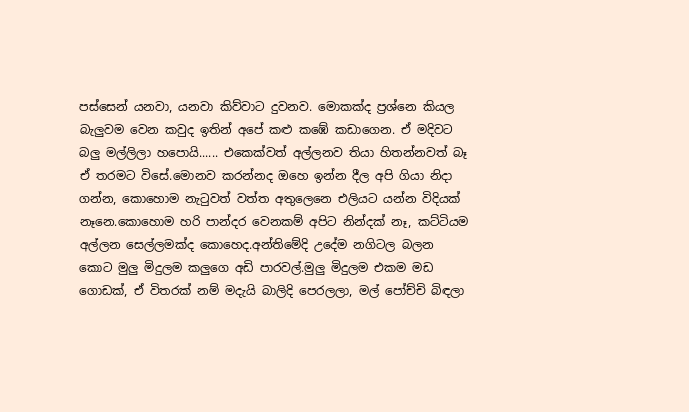පස්සෙන් යනවා, යනවා කිව්වාට දුවනව. මොකක්ද ප්‍රශ්නෙ කියල බැලුවම වෙන කවුද ඉතින් අපේ කළු කඹේ කඩාගෙන. ඒ මදිවට බලු මල්ලිලා හපොයි...... එකෙක්වත් අල්ලනව තියා හිතන්නවත් බෑ ඒ තරමට විසේ.මොනව කරන්නද ඔහෙ ඉන්න දීල අපි ගියා නිදා ගන්න, කොහොම නැටුවත් වත්ත අතුලෙනෙ එලියට යන්න විදියක් නෑනෙ.කොහොම හරි පාන්දර වෙනකම් අපිට නින්දක් නෑ, කට්ටියම අල්ලන සෙල්ලමක්ද කොහෙද.අන්තිමේදි උදේම නගිටල බලන කොට මුලු මිදුලම කලුගෙ අඩි පාරවල්.මුලු මිදුලම එකම මඩ ගොඩක්, ඒ විතරක් නම් මදැයි බාලිදි පෙරලලා, මල් පෝච්චි බිඳලා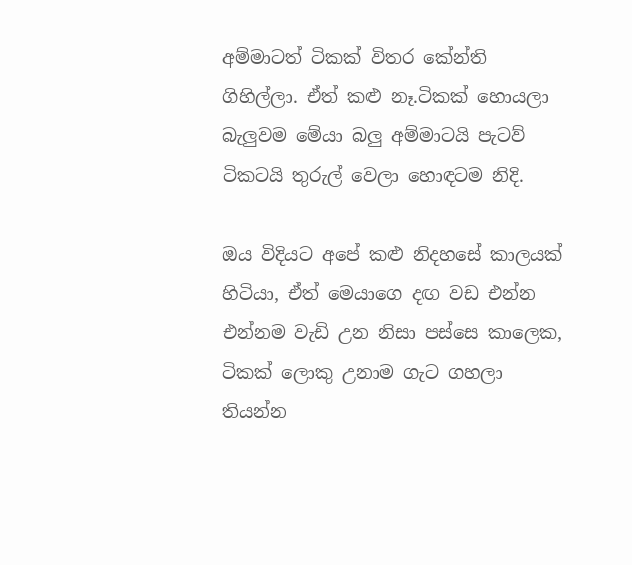අම්මාටත් ටිකක් විතර කේන්ති ගිහිල්ලා. ඒත් කළු නෑ.ටිකක් හොයලා බැලුවම මේයා බලු අම්මාටයි පැටව් ටිකටයි තුරුල් වෙලා හොඳටම නිදි.

ඔය විදියට අපේ කළු නිදහසේ කාලයක් හිටියා, ඒත් මෙයාගෙ දඟ වඩ එන්න එන්නම වැඩි උන නිසා පස්සෙ කාලෙක, ටිකක් ලොකු උනාම ගැට ගහලා තියන්න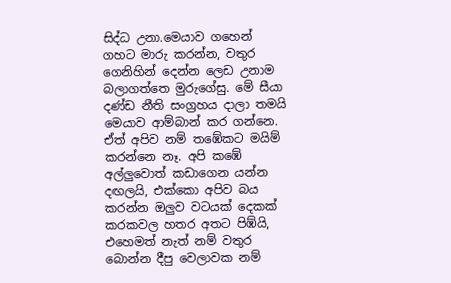සිද්ධ උනා.මෙයාව ගහෙන් ගහට මාරු කරන්න, වතුර ගෙනිහින් දෙන්න ලෙඩ උනාම බලාගත්තෙ මුරුගේසු. මේ සීයා දණ්ඩ නීති සංග්‍රහය දාලා තමයි මෙයාව ආම්බාන් කර ගන්නෙ. ඒත් අපිව නම් තඹේකට මයිම් කරන්නෙ නෑ. අපි කඹේ අල්ලුවොත් කඩාගෙන යන්න දඟලයි, එක්කො අපිව බය කරන්න ඔලුව වටයක් දෙකක් කරකවල හතර අතට පිඹ්යි, එහෙමත් නැත් නම් වතුර බොන්න දීපු වෙලාවක නම්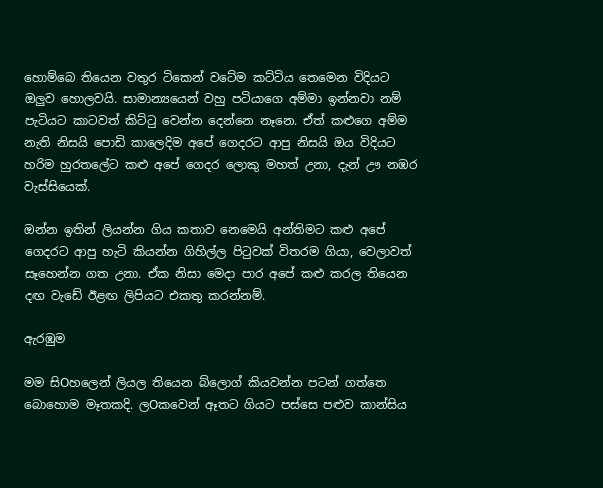හොම්බෙ තියෙන වතුර ටිකෙන් වටේම කට්ටිය තෙමෙන විදියට ඔලුව හොලවයි. සාමාන්‍යයෙන් වහු පටියාගෙ අම්මා ඉන්නවා නම් පැටියට කාටවත් කිට්ටු වෙන්න දෙන්නෙ නෑනෙ. ඒත් කළුගෙ අම්ම නැති නිසයි පොඩි කාලෙදිම අපේ ගෙදරට ආපු නිසයි ඔය විදියට හරිම හුරතලේට කළු අපේ ගෙදර ලොකු මහත් උනා, දැන් ඌ නඹර වැස්සියෙක්.

ඔන්න ඉතින් ලියන්න ගිය කතාව නෙමෙයි අන්තිමට කළු අපේ ගෙදරට ආපු හැටි කියන්න ගිහිල්ල පිටුවක් විතරම ගියා, වෙලාවත් සෑහෙන්න ගත උනා. ඒක නිසා මෙදා පාර අපේ කළු කරල තියෙන දඟ වැඩේ ඊළඟ ලිපියට එකතු කරන්නම්.

ඇරඹුම

මම සිOහලෙන් ලියල තියෙන බ්ලොග් කියවන්න පටන් ගත්තෙ බොහොම මෑතකදි. ලOකවෙන් ඈතට ගියට පස්සෙ පළුව කාන්සිය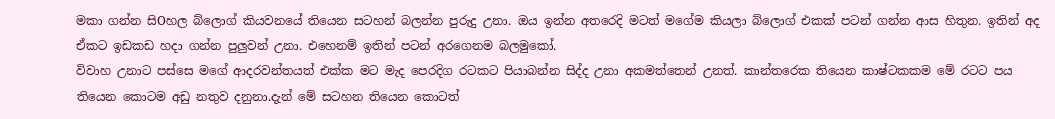මකා ගන්න සිOහල බ්ලොග් කියවනයේ තියෙන සටහන් බලන්න පුරුදු උනා. ඔය ඉන්න අතරෙදි මටත් මගේම කියලා බ්ලොග් එකක් පටන් ගන්න ආස හිතුන. ඉතින් අද ඒකට ඉඩකඩ හදා ගන්න පුලුවන් උනා. එහෙනම් ඉතින් පටන් අරගෙනම බලමුකෝ.
විවාහ උනාට පස්සෙ මගේ ආදරවන්තයත් එක්ක මට මැද පෙරදිග රටකට පියාබන්න සිද්ද උනා අකමත්තෙන් උනත්. කාන්තරෙක තියෙන කාෂ්ටකකම මේ රටට පය තියෙන කොටම අඩු නතුව දනුනා.දැන් මේ සටහන තියෙන කොටත්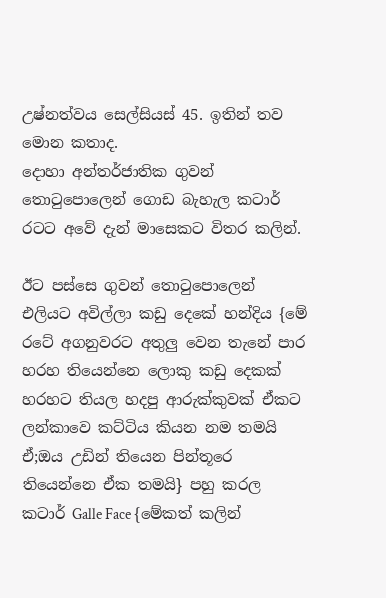උෂ්නත්වය සෙල්සියස් 45. ඉතින් තව මොන කතාද.
දොහා අන්තර්ජාතික ගුවන් තොටුපොලෙන් ගොඩ බැහැල කටාර් රටට අවේ දැන් මාසෙකට විතර කලින්.

ඊට පස්සෙ ගුවන් තොටුපොලෙන් එලියට අවිල්ලා කඩු දෙකේ හන්දිය {මේ රටේ අගනුවරට අතුලු වෙන තැනේ පාර හරහ තියෙන්නෙ ලොකු කඩු දෙකක් හරහට තියල හදපු ආරුක්කුවක් ඒකට ලන්කාවෙ කට්ටිය කියන නම තමයි ඒ;ඔය උඩින් තියෙන පින්තූරෙ තියෙන්නෙ ඒක තමයි} පහු කරල කටාර් Galle Face {මේකත් කලින්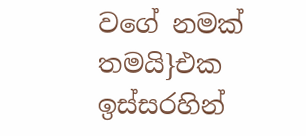වගේ නමක් තමයි}එක ඉස්සරහින්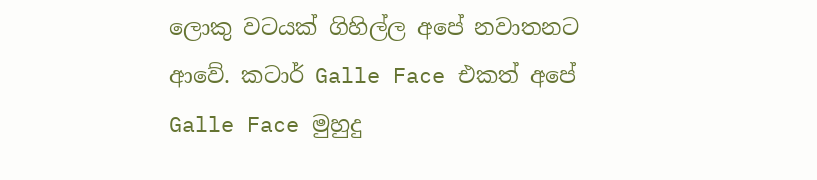ලොකු වටයක් ගිහිල්ල අපේ නවාතනට ආවේ. කටාර් Galle Face එකත් අපේ Galle Face මුහුදු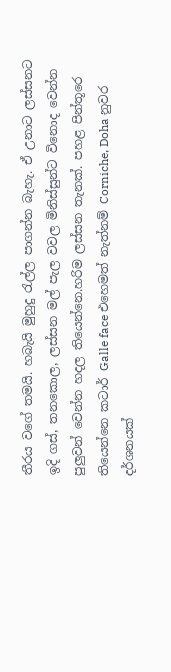තීරය වගේ තමයි. හබැයි මුහුදු රැල්ල පාගන්න බැහැ. ඒ උනාට ලස්සනට ඉදි ගස්, තනකොල, ලස්සන මල් පැල වවල මිනිස්සුන්ට විනොද වෙන්න පුලුවන් වෙන්න හදල තියෙන්නෙ.හරිම ලස්සන තැනක්. පහළ පින්තූරෙ තියෙන්නෙ කටාර් Galle face එහෙමත් නැත්නම් Corniche, Doha නුවර දර්ශනයක්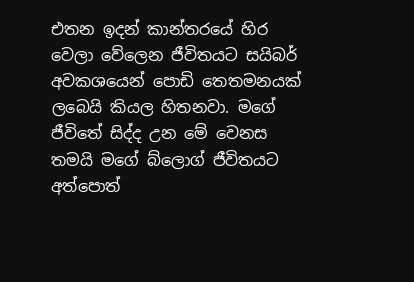එතන ඉදන් කාන්තරයේ හිර වෙලා වේලෙන ජීවිතයට සයිබර් අවකශයෙන් පොඩි තෙතමනයක් ලබෙයි කියල හිතනවා. මගේ ජීවිතේ සිද්ද උන මේ වෙනස තමයි මගේ බ්ලොග් ජීවිතයට අත්පොත්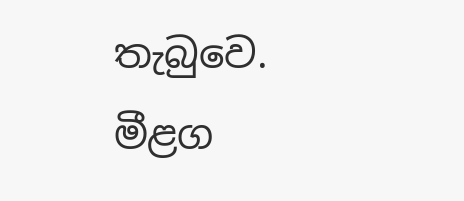තැබුවෙ. මීළග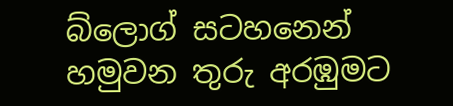බ්ලොග් සටහනෙන් හමුවන තුරු අරඹුමට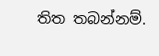තිත තබන්නම්.